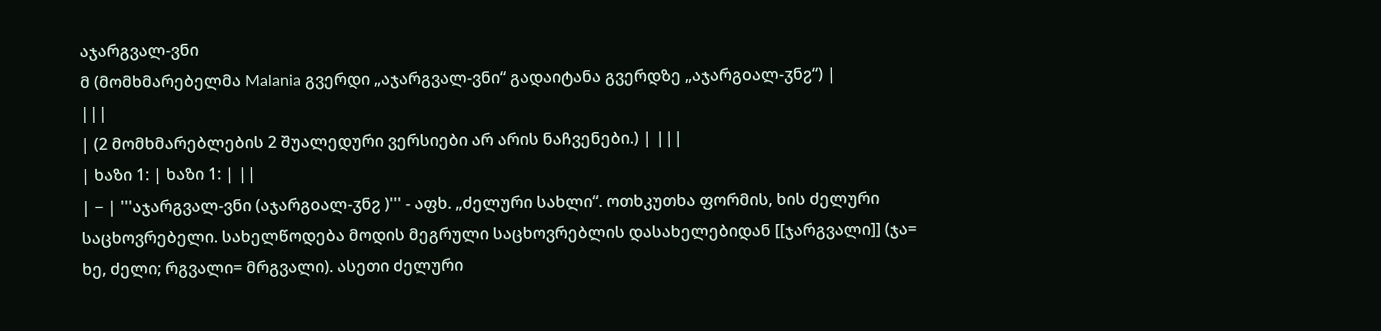აჯარგვალ-ვნი
მ (მომხმარებელმა Malania გვერდი „აჯარგვალ-ვნი“ გადაიტანა გვერდზე „აჯარგοალ-ჳნჷ“) |
|||
| (2 მომხმარებლების 2 შუალედური ვერსიები არ არის ნაჩვენები.) | |||
| ხაზი 1: | ხაზი 1: | ||
| − | '''აჯარგვალ-ვნი (აჯარგοალ-ჳნჷ )''' - აფხ. „ძელური სახლი“. ოთხკუთხა ფორმის, ხის ძელური საცხოვრებელი. სახელწოდება მოდის მეგრული საცხოვრებლის დასახელებიდან [[ჯარგვალი]] (ჯა= ხე, ძელი; რგვალი= მრგვალი). ასეთი ძელური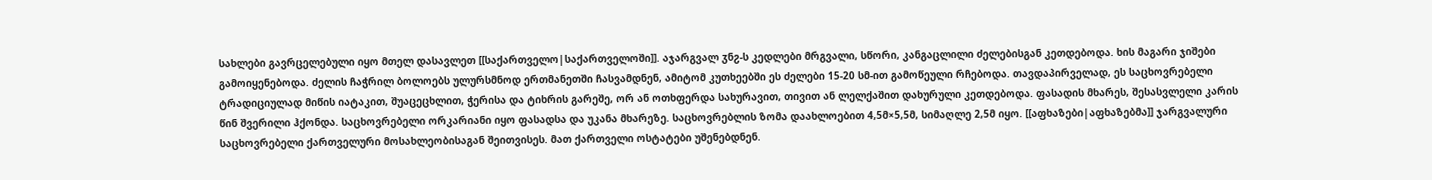სახლები გავრცელებული იყო მთელ დასავლეთ [[საქართველო|საქართველოში]]. აჯარგვალ ჳნჷ-ს კედლები მრგვალი, სწორი, კანგაცლილი ძელებისგან კეთდებოდა. ხის მაგარი ჯიშები გამოიყენებოდა. ძელის ჩაჭრილ ბოლოებს ულურსმნოდ ერთმანეთში ჩასვამდნენ, ამიტომ კუთხეებში ეს ძელები 15-20 სმ-ით გამოწეული რჩებოდა. თავდაპირველად, ეს საცხოვრებელი ტრადიციულად მიწის იატაკით, შუაცეცხლით, ჭერისა და ტიხრის გარეშე, ორ ან ოთხფერდა სახურავით, თივით ან ლელქაშით დახურული კეთდებოდა. ფასადის მხარეს, შესასვლელი კარის წინ შვერილი ჰქონდა. საცხოვრებელი ორკარიანი იყო ფასადსა და უკანა მხარეზე. საცხოვრებლის ზომა დაახლოებით 4,5მ×5,5მ, სიმაღლე 2,5მ იყო. [[აფხაზები|აფხაზებმა]] ჯარგვალური საცხოვრებელი ქართველური მოსახლეობისაგან შეითვისეს. მათ ქართველი ოსტატები უშენებდნენ.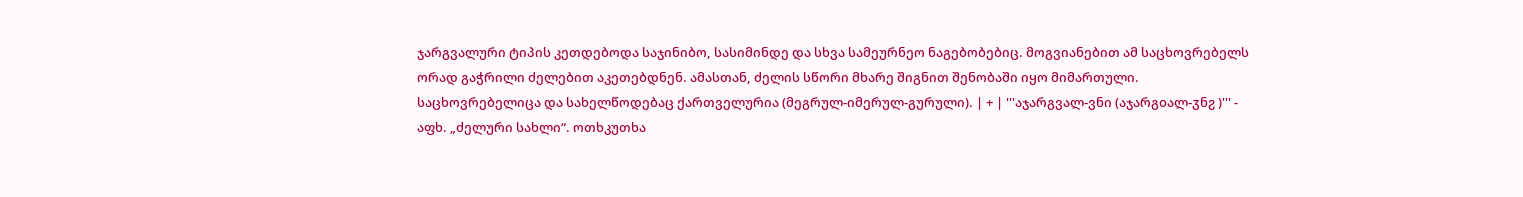ჯარგვალური ტიპის კეთდებოდა საჯინიბო, სასიმინდე და სხვა სამეურნეო ნაგებობებიც. მოგვიანებით ამ საცხოვრებელს ორად გაჭრილი ძელებით აკეთებდნენ. ამასთან, ძელის სწორი მხარე შიგნით შენობაში იყო მიმართული. საცხოვრებელიცა და სახელწოდებაც ქართველურია (მეგრულ-იმერულ-გურული). | + | '''აჯარგვალ-ვნი (აჯარგοალ-ჳნჷ )''' - აფხ. „ძელური სახლი“. ოთხკუთხა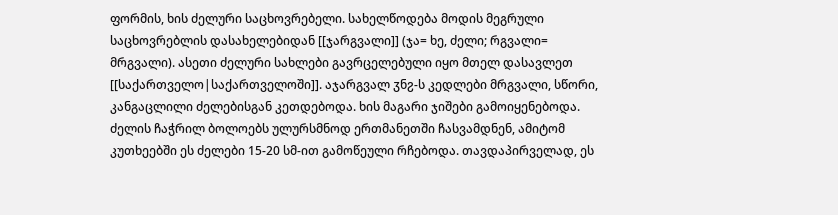ფორმის, ხის ძელური საცხოვრებელი. სახელწოდება მოდის მეგრული საცხოვრებლის დასახელებიდან [[ჯარგვალი]] (ჯა= ხე, ძელი; რგვალი= მრგვალი). ასეთი ძელური სახლები გავრცელებული იყო მთელ დასავლეთ [[საქართველო|საქართველოში]]. აჯარგვალ ჳნჷ-ს კედლები მრგვალი, სწორი, კანგაცლილი ძელებისგან კეთდებოდა. ხის მაგარი ჯიშები გამოიყენებოდა. ძელის ჩაჭრილ ბოლოებს ულურსმნოდ ერთმანეთში ჩასვამდნენ, ამიტომ კუთხეებში ეს ძელები 15-20 სმ-ით გამოწეული რჩებოდა. თავდაპირველად, ეს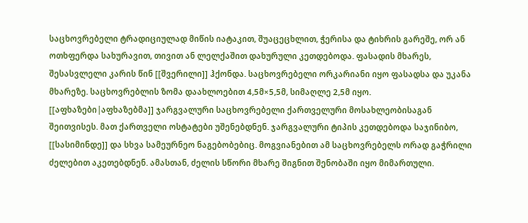საცხოვრებელი ტრადიციულად მიწის იატაკით, შუაცეცხლით, ჭერისა და ტიხრის გარეშე, ორ ან ოთხფერდა სახურავით, თივით ან ლელქაშით დახურული კეთდებოდა. ფასადის მხარეს, შესასვლელი კარის წინ [[შვერილი]] ჰქონდა. საცხოვრებელი ორკარიანი იყო ფასადსა და უკანა მხარეზე. საცხოვრებლის ზომა დაახლოებით 4,5მ×5,5მ, სიმაღლე 2,5მ იყო. [[აფხაზები|აფხაზებმა]] ჯარგვალური საცხოვრებელი ქართველური მოსახლეობისაგან შეითვისეს. მათ ქართველი ოსტატები უშენებდნენ. ჯარგვალური ტიპის კეთდებოდა საჯინიბო, [[სასიმინდე]] და სხვა სამეურნეო ნაგებობებიც. მოგვიანებით ამ საცხოვრებელს ორად გაჭრილი ძელებით აკეთებდნენ. ამასთან, ძელის სწორი მხარე შიგნით შენობაში იყო მიმართული.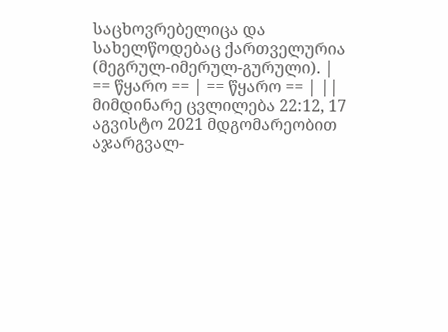საცხოვრებელიცა და სახელწოდებაც ქართველურია (მეგრულ-იმერულ-გურული). |
== წყარო == | == წყარო == | ||
მიმდინარე ცვლილება 22:12, 17 აგვისტო 2021 მდგომარეობით
აჯარგვალ-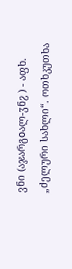ვნი (აჯარგοალ-ჳნჷ ) - აფხ. „ძელური სახლი“. ოთხკუთხა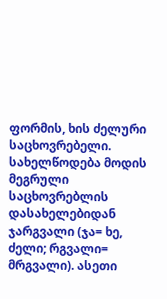ფორმის, ხის ძელური საცხოვრებელი. სახელწოდება მოდის მეგრული საცხოვრებლის დასახელებიდან ჯარგვალი (ჯა= ხე, ძელი; რგვალი= მრგვალი). ასეთი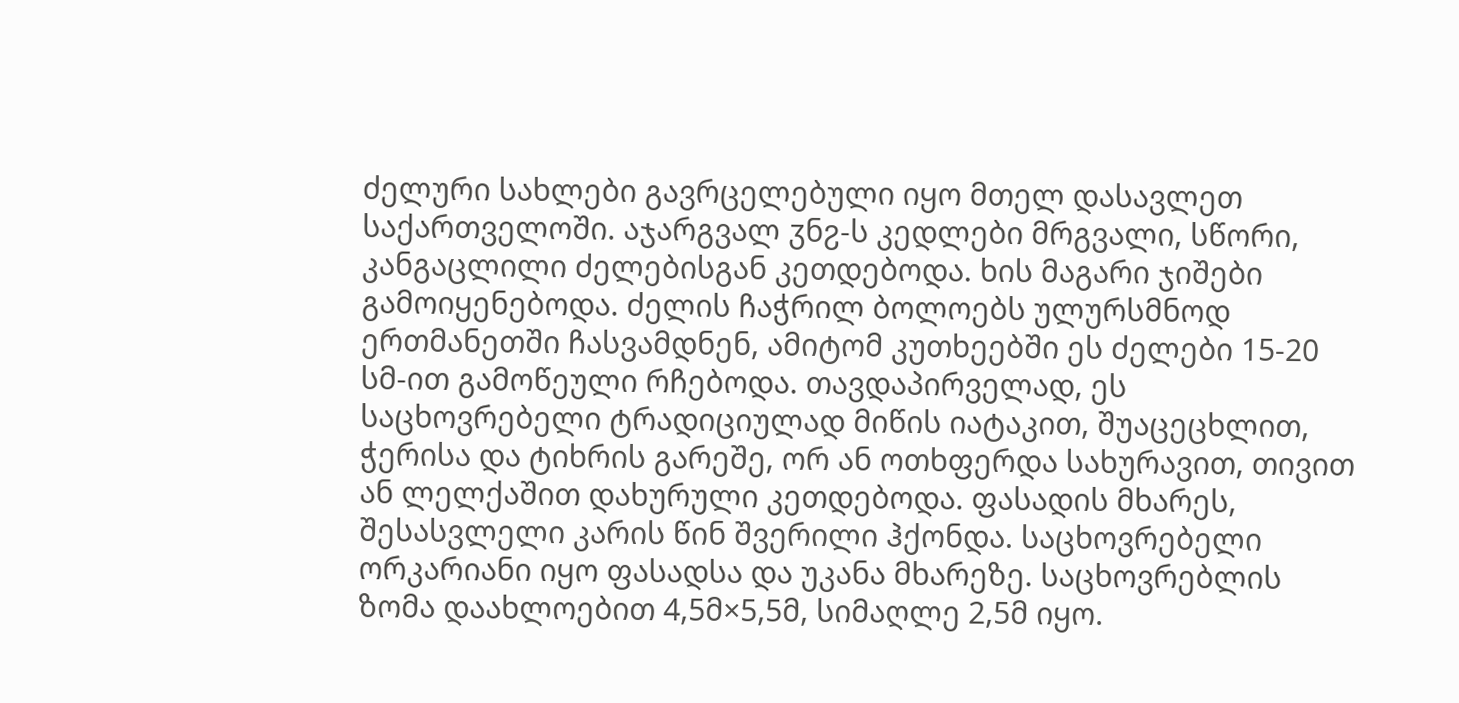ძელური სახლები გავრცელებული იყო მთელ დასავლეთ საქართველოში. აჯარგვალ ჳნჷ-ს კედლები მრგვალი, სწორი, კანგაცლილი ძელებისგან კეთდებოდა. ხის მაგარი ჯიშები გამოიყენებოდა. ძელის ჩაჭრილ ბოლოებს ულურსმნოდ ერთმანეთში ჩასვამდნენ, ამიტომ კუთხეებში ეს ძელები 15-20 სმ-ით გამოწეული რჩებოდა. თავდაპირველად, ეს საცხოვრებელი ტრადიციულად მიწის იატაკით, შუაცეცხლით, ჭერისა და ტიხრის გარეშე, ორ ან ოთხფერდა სახურავით, თივით ან ლელქაშით დახურული კეთდებოდა. ფასადის მხარეს, შესასვლელი კარის წინ შვერილი ჰქონდა. საცხოვრებელი ორკარიანი იყო ფასადსა და უკანა მხარეზე. საცხოვრებლის ზომა დაახლოებით 4,5მ×5,5მ, სიმაღლე 2,5მ იყო.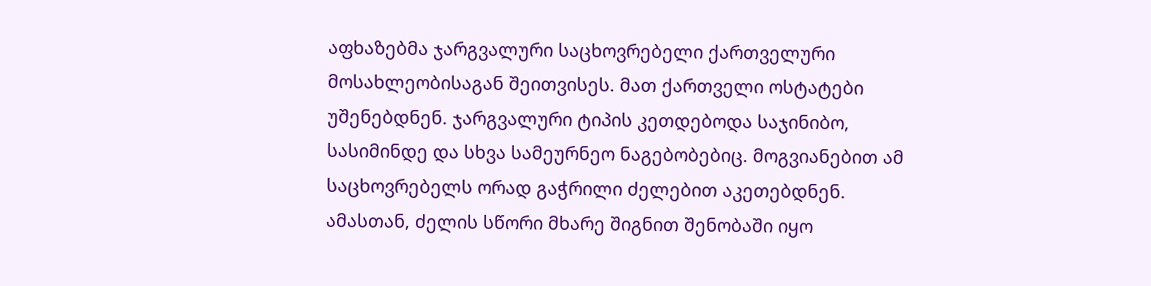აფხაზებმა ჯარგვალური საცხოვრებელი ქართველური მოსახლეობისაგან შეითვისეს. მათ ქართველი ოსტატები უშენებდნენ. ჯარგვალური ტიპის კეთდებოდა საჯინიბო, სასიმინდე და სხვა სამეურნეო ნაგებობებიც. მოგვიანებით ამ საცხოვრებელს ორად გაჭრილი ძელებით აკეთებდნენ. ამასთან, ძელის სწორი მხარე შიგნით შენობაში იყო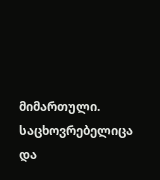მიმართული. საცხოვრებელიცა და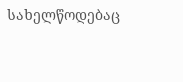სახელწოდებაც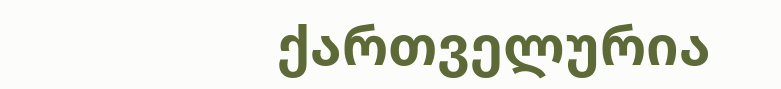ქართველურია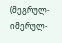(მეგრულ-იმერულ-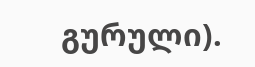გურული).